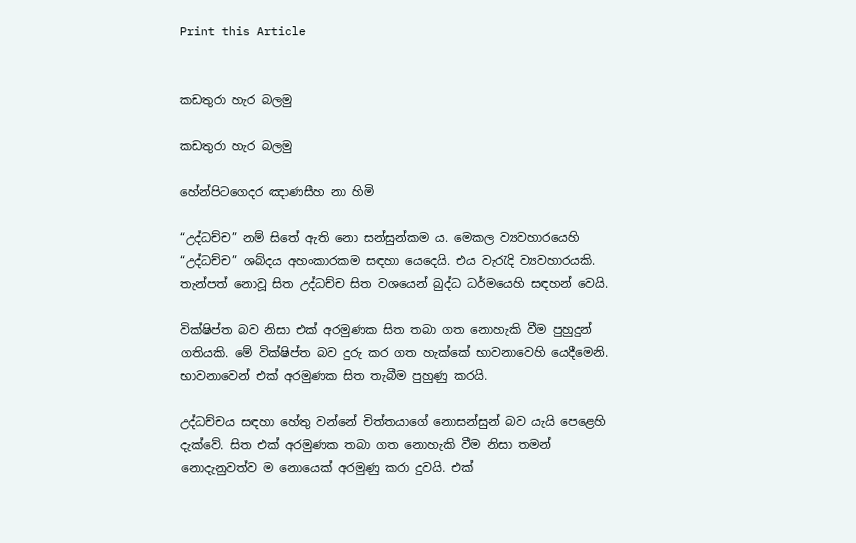Print this Article


කඩතුරා හැර බලමු

කඩතුරා හැර බලමු

හේන්පිටගෙදර ඤාණසීහ නා හිමි

“උද්ධච්ච” නම් සිතේ ඇති නො සන්සුන්කම ය. මෙකල ව්‍යවහාරයෙහි “උද්ධච්ච” ශබ්දය අහංකාරකම සඳහා යෙදෙයි. එය වැරැදි ව්‍යවහාරයකි. තැන්පත් නොවූ සිත උද්ධච්ච සිත වශයෙන් බුද්ධ ධර්මයෙහි සඳහන් වෙයි.

වික්ෂිප්ත බව නිසා එක් අරමුණක සිත තබා ගත නොහැකි වීම පුහුදුන් ගතියකි. මේ වික්ෂිප්ත බව දුරු කර ගත හැක්කේ භාවනාවෙහි යෙදීමෙනි. භාවනාවෙන් එක් අරමුණක සිත තැබීම පුහුණු කරයි.

උද්ධච්චය සඳහා හේතු වන්නේ චිත්තයාගේ නොසන්සුන් බව යැයි පෙළෙහි දැක්වේ. සිත එක් අරමුණක තබා ගත නොහැකි වීම නිසා තමන් නොදැනුවත්ව ම නොයෙක් අරමුණු කරා දුවයි. එක්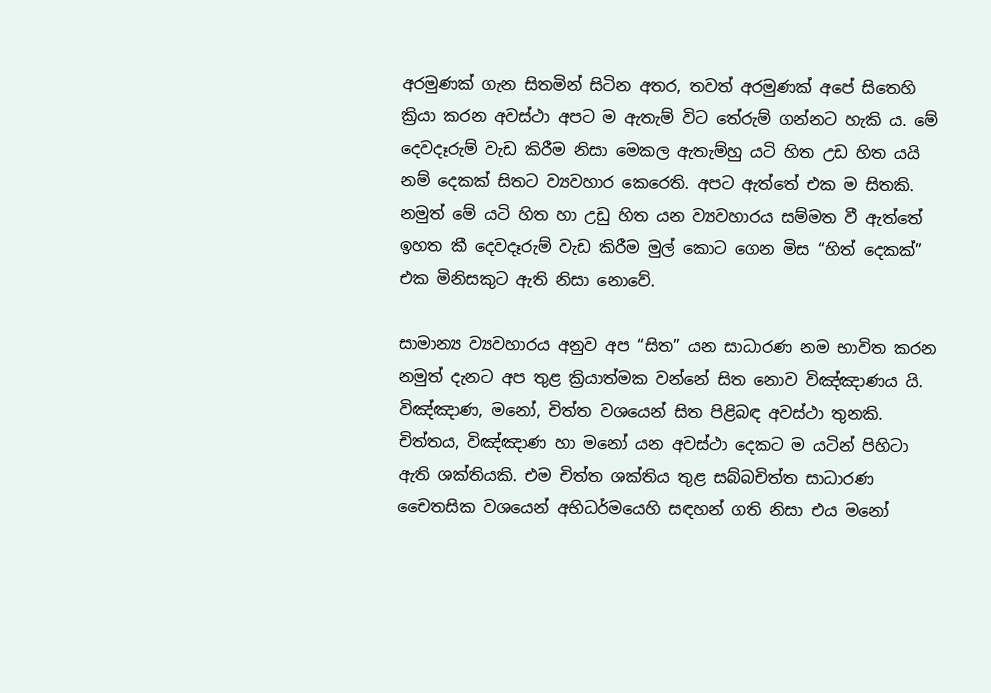අරමුණක් ගැන සිතමින් සිටින අතර, තවත් අරමුණක් අපේ සිතෙහි ක්‍රියා කරන අවස්ථා අපට ම ඇතැම් විට තේරුම් ගන්නට හැකි ය. මේ දෙවදෑරුම් වැඩ කිරීම නිසා මෙකල ඇතැම්හු යටි හිත උඩ හිත යයි නම් දෙකක් සිතට ව්‍යවහාර කෙරෙති. අපට ඇත්තේ එක ම සිතකි. නමුත් මේ යටි හිත හා උඩු හිත යන ව්‍යවහාරය සම්මත වී ඇත්තේ ඉහත කී දෙවදෑරුම් වැඩ කිරීම මුල් කොට ගෙන මිස “හිත් දෙකක්” එක මිනිසකුට ඇති නිසා නොවේ.

සාමාන්‍ය ව්‍යවහාරය අනුව අප “සිත” යන සාධාරණ නම භාවිත කරන නමුත් දැනට අප තුළ ක්‍රියාත්මක වන්නේ සිත නොව විඤ්ඤාණය යි. විඤ්ඤාණ, මනෝ, චිත්ත වශයෙන් සිත පිළිබඳ අවස්ථා තුනකි. චිත්තය, විඤ්ඤාණ හා මනෝ යන අවස්ථා දෙකට ම යටින් පිහිටා ඇති ශක්තියකි. එම චිත්ත ශක්තිය තුළ සබ්බචිත්ත සාධාරණ චෛතසික වශයෙන් අභිධර්මයෙහි සඳහන් ගති නිසා එය මනෝ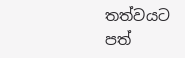තත්වයට පත්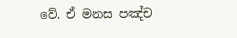වේ. ඒ මනස පඤ්ච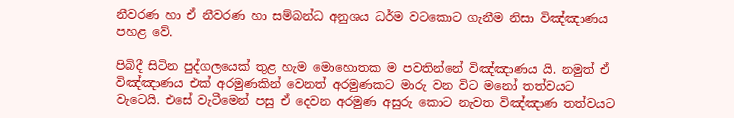නීවරණ හා ඒ නීවරණ හා සම්බන්ධ අනුශය ධර්ම වටකොට ගැනීම නිසා විඤ්ඤාණය පහළ වේ.

පිබිදී සිටින පුද්ගලයෙක් තුළ හැම මොහොතක ම පවතින්නේ විඤ්ඤාණය යි. නමුත් ඒ විඤ්ඤාණය එක් අරමුණකින් වෙනත් අරමුණකට මාරු වන විට මනෝ තත්වයට වැටෙයි. එසේ වැටීමෙන් පසු ඒ දෙවන අරමුණ අසුරු කොට නැවත විඤ්ඤාණ තත්වයට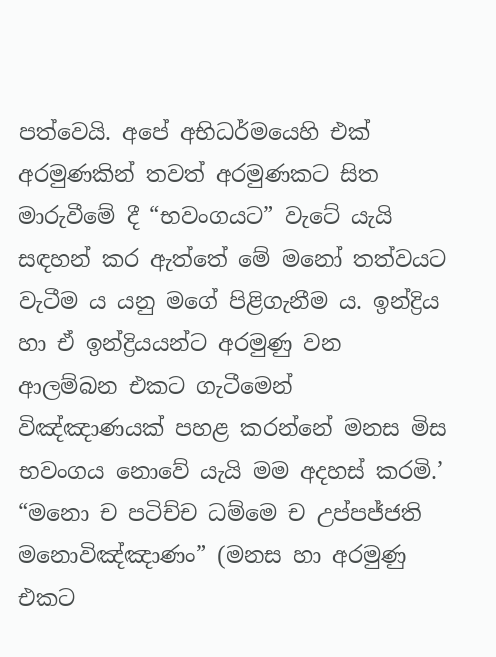පත්වෙයි. අපේ අභිධර්මයෙහි එක් අරමුණකින් තවත් අරමුණකට සිත මාරුවීමේ දී “භවංගයට” වැටේ යැයි සඳහන් කර ඇත්තේ මේ මනෝ තත්වයට වැටීම ය යනු මගේ පිළිගැනීම ය. ඉන්ද්‍රිය හා ඒ ඉන්ද්‍රියයන්ට අරමුණු වන ආලම්බන එකට ගැටීමෙන් විඤ්ඤාණයක් පහළ කරන්නේ මනස මිස භවංගය නොවේ යැයි මම අදහස් කරමි.’ “මනො ච පටිච්ච ධම්මෙ ච උප්පජ්ජති මනොවිඤ්ඤාණං” (මනස හා අරමුණු එකට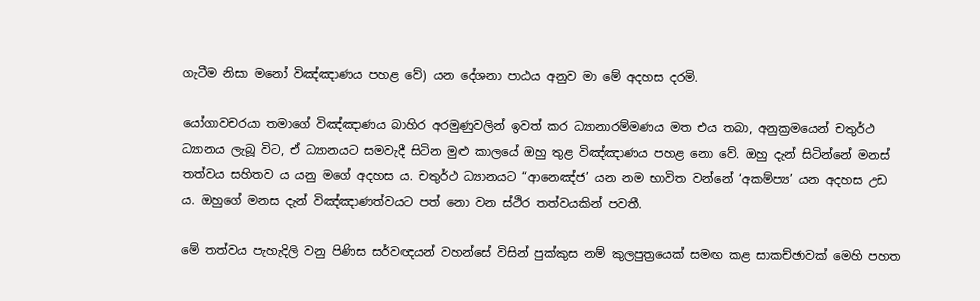ගැටීම නිසා මනෝ විඤ්ඤාණය පහළ වේ) යන දේශනා පාඨය අනුව මා මේ අදහස දරමි.

යෝගාවචරයා තමාගේ විඤ්ඤාණය බාහිර අරමුණුවලින් ඉවත් කර ධ්‍යානාරම්මණය මත එය තබා, අනුක්‍රමයෙන් චතුර්ථ ධ්‍යානය ලැබූ විට, ඒ ධ්‍යානයට සමවැදී සිටින මුළු කාලයේ ඔහු තුළ විඤ්ඤාණය පහළ නො වේ. ඔහු දැන් සිටින්නේ මනස් තත්වය සහිතව ය යනු මගේ අදහස ය. චතුර්ථ ධ්‍යානයට “ආනෙඤ්ජ’ යන නම භාවිත වන්නේ ‘අකම්ප්‍ය’ යන අදහස උඩ ය. ඔහුගේ මනස දැන් විඤ්ඤාණත්වයට පත් නො වන ස්ථිර තත්වයකින් පවතී.

මේ තත්වය පැහැදිලි වනු පිණිස සර්වඥයන් වහන්සේ විසින් පුක්කුස නම් කුලපුත්‍රයෙක් සමඟ කළ සාකච්ඡාවක් මෙහි පහත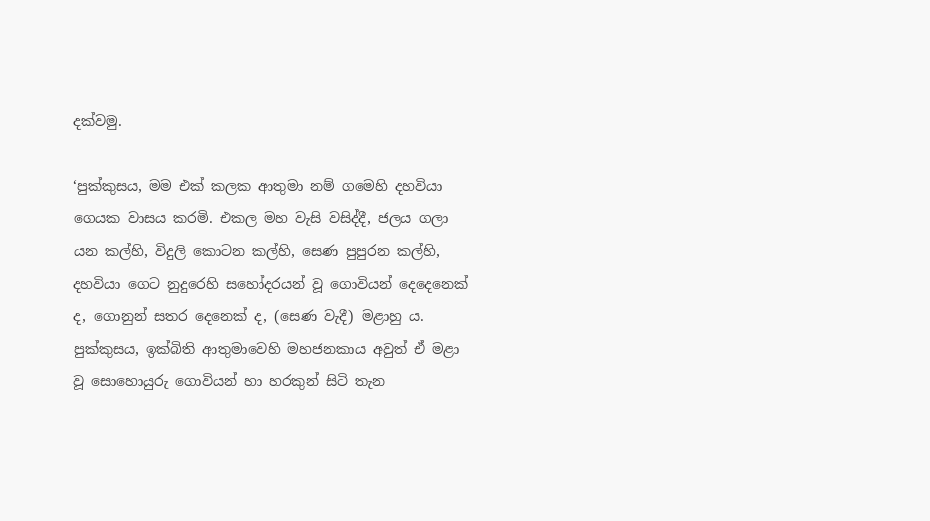දක්වමු.

‘පුක්කුසය, මම එක් කලක ආතුමා නම් ගමෙහි දහවියා ගෙයක වාසය කරමි. එකල මහ වැසි වසිද්දී, ජලය ගලා යන කල්හි, විදුලි කොටන කල්හි, සෙණ පුපුරන කල්හි, දහවියා ගෙට නුදුරෙහි සහෝදරයන් වූ ගොවියන් දෙදෙනෙක් ද, ගොනුන් සතර දෙනෙක් ද, (සෙණ වැදී) මළාහු ය. පුක්කුසය, ඉක්බිති ආතුමාවෙහි මහජනකාය අවුත් ඒ මළා වූ සොහොයුරු ගොවියන් හා හරකුන් සිටි තැන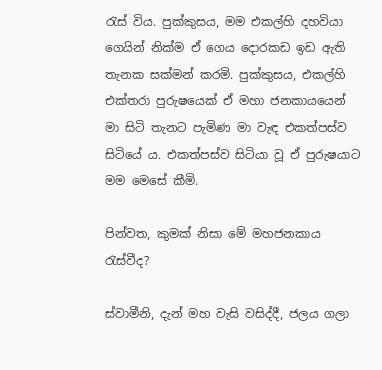රැස් විය. පුක්කුසය, මම එකල්හි දහවියා ගෙයින් නික්ම ඒ ගෙය දොරකඩ ඉඩ ඇති තැනක සක්මන් කරමි. පුක්කුසය, එකල්හි එක්තරා පුරුෂයෙක් ඒ මහා ජනකායයෙන් මා සිටි තැනට පැමිණ මා වැඳ එකත්පස්ව සිටියේ ය. එකත්පස්ව සිටියා වූ ඒ පුරුෂයාට මම මෙසේ කීමි.

පින්වත, කුමක් නිසා මේ මහජනකාය රැස්වීද?

ස්වාමීනි, දැන් මහ වැසි වසිද්දී, ජලය ගලා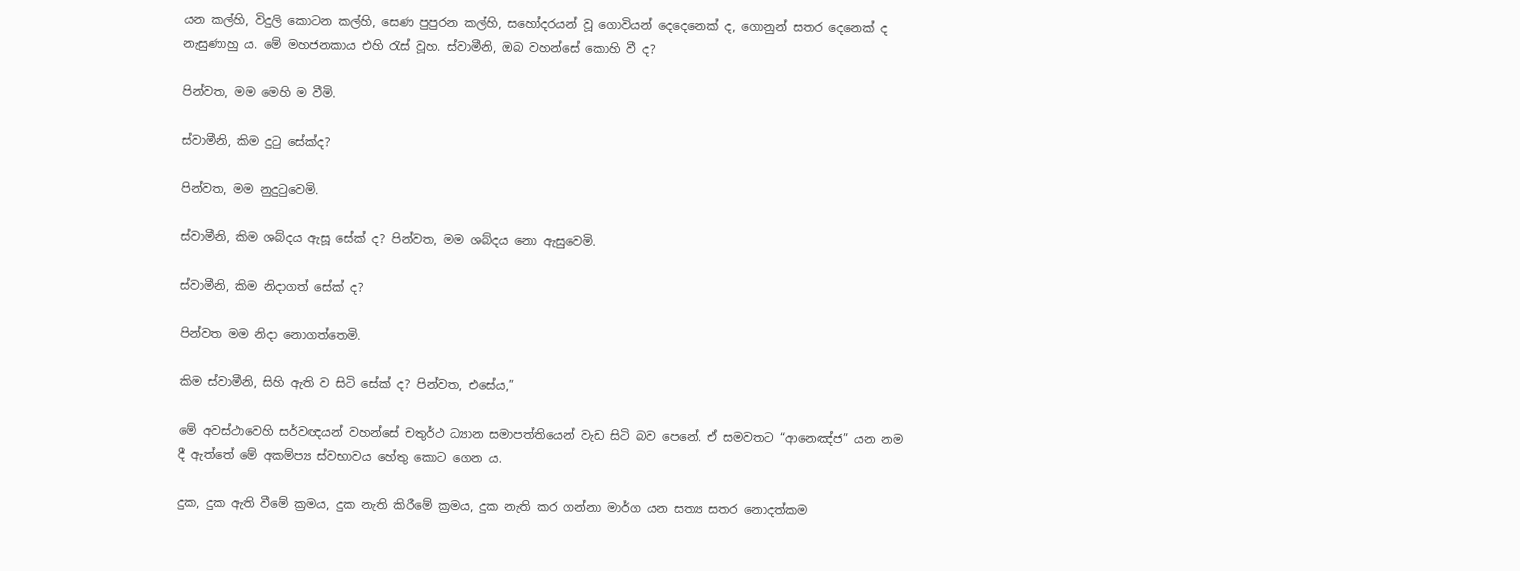යන කල්හි, විදුලි කොටන කල්හි, සෙණ පුපුරන කල්හි, සහෝදරයන් වූ ගොවියන් දෙදෙනෙක් ද, ගොනුන් සතර දෙනෙක් ද නැසුණාහු ය. මේ මහජනකාය එහි රැස් වූහ. ස්වාමීනි, ඔබ වහන්සේ කොහි වී ද?

පින්වත, මම මෙහි ම වීමි.

ස්වාමීනි, කිම දුටු සේක්ද?

පින්වත, මම නුදුටුවෙමි.

ස්වාමීනි, කිම ශබ්දය ඇසූ සේක් ද? පින්වත, මම ශබ්දය නො ඇසුවෙමි.

ස්වාමීනි, කිම නිදාගත් සේක් ද?

පින්වත මම නිදා නොගත්තෙමි.

කිම ස්වාමීනි, සිහි ඇති ව සිටි සේක් ද? පින්වත, එසේය,”

මේ අවස්ථාවෙහි සර්වඥයන් වහන්සේ චතුර්ථ ධ්‍යාන සමාපත්තියෙන් වැඩ සිටි බව පෙනේ. ඒ සමවතට “ආනෙඤ්ජ” යන නම දී ඇත්තේ මේ අකම්ප්‍ය ස්වභාවය හේතු කොට ගෙන ය.

දුක, දුක ඇති වීමේ ක්‍රමය, දුක නැති කිරීමේ ක්‍රමය, දුක නැති කර ගන්නා මාර්ග යන සත්‍ය සතර නොදත්කම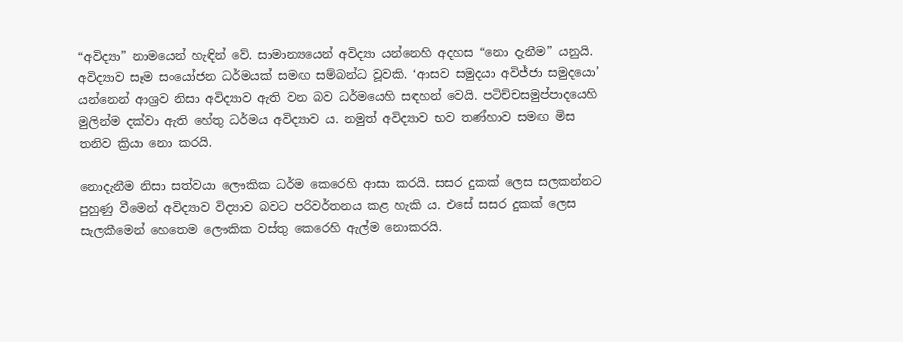“අවිද්‍යා” නාමයෙන් හැඳින් වේ. සාමාන්‍යයෙන් අවිද්‍යා යන්නෙහි අදහස “නො දැනීම” යනුයි. අවිද්‍යාව සෑම සංයෝජන ධර්මයක් සමඟ සම්බන්ධ වූවකි. ‘ආසව සමුදයා අවිජ්ජා සමුදයො’ යන්නෙන් ආශ්‍රව නිසා අවිද්‍යාව ඇති වන බව ධර්මයෙහි සඳහන් වෙයි. පටිච්චසමුප්පාදයෙහි මුලින්ම දක්වා ඇති හේතු ධර්මය අවිද්‍යාව ය. නමුත් අවිද්‍යාව භව තණ්හාව සමඟ මිස තනිව ක්‍රියා නො කරයි.

නොදැනීම නිසා සත්වයා ලෞකික ධර්ම කෙරෙහි ආසා කරයි. සසර දුකක් ලෙස සලකන්නට පුහුණු වීමෙන් අවිද්‍යාව විද්‍යාව බවට පරිවර්තනය කළ හැකි ය. එසේ සසර දුකක් ලෙස සැලකීමෙන් හෙතෙම ලෞකික වස්තු කෙරෙහි ඇල්ම නොකරයි.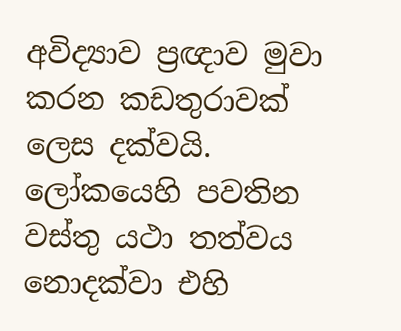අවිද්‍යාව ප්‍රඥාව මුවා කරන කඩතුරාවක් ලෙස දක්වයි. ලෝකයෙහි පවතින වස්තු යථා තත්වය නොදක්වා එහි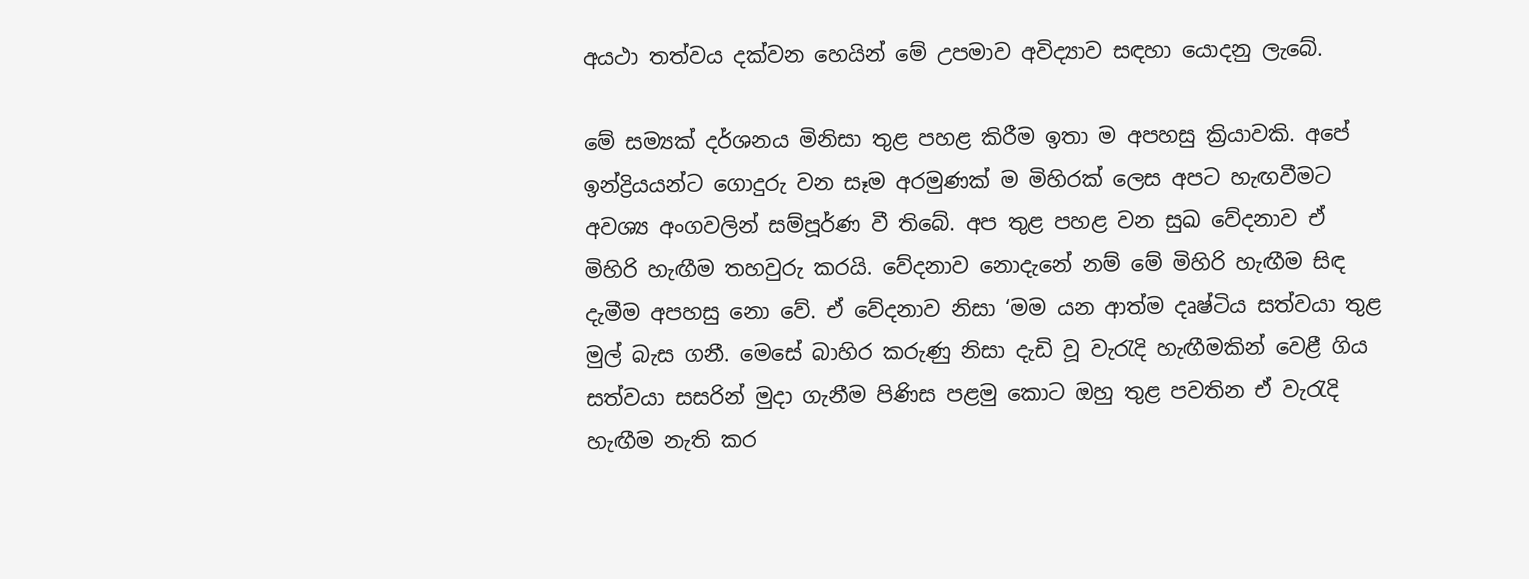අයථා තත්වය දක්වන හෙයින් මේ උපමාව අවිද්‍යාව සඳහා යොදනු ලැබේ.

මේ සම්‍යක් දර්ශනය මිනිසා තුළ පහළ කිරීම ඉතා ම අපහසු ක්‍රියාවකි. අපේ ඉන්ද්‍රියයන්ට ගොදුරු වන සෑම අරමුණක් ම මිහිරක් ලෙස අපට හැඟවීමට අවශ්‍ය අංගවලින් සම්පූර්ණ වී තිබේ. අප තුළ පහළ වන සුඛ වේදනාව ඒ මිහිරි හැඟීම තහවුරු කරයි. වේදනාව නොදැනේ නම් මේ මිහිරි හැඟීම සිඳ දැමීම අපහසු නො වේ. ඒ වේදනාව නිසා ‘මම යන ආත්ම දෘෂ්ටිය සත්වයා තුළ මුල් බැස ගනී. මෙසේ බාහිර කරුණු නිසා දැඩි වූ වැරැදි හැඟීමකින් වෙළී ගිය සත්වයා සසරින් මුදා ගැනීම පිණිස පළමු කොට ඔහු තුළ පවතින ඒ වැරැදි හැඟීම නැති කර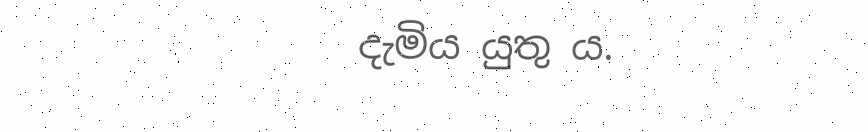දැමිය යුතු ය.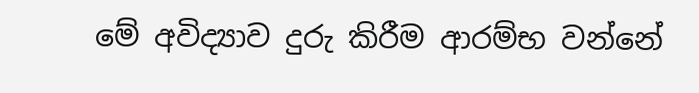මේ අවිද්‍යාව දුරු කිරීම ආරම්භ වන්නේ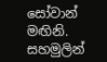සෝවාන් මඟිනි. සහමුලින්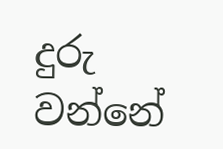දුරු වන්නේ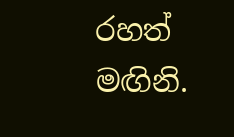රහත් මඟිනි.